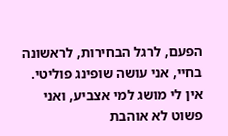הפעם, לרגל הבחירות, לראשונה בחיי, אני עושה שופינג פוליטי. אין לי מושג למי אצביע, ואני פשוט לא אוהבת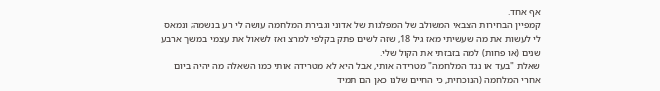אף אחד.
קמפיין הבחירות הצבאי המשולב של המפלגות של אדוני וגבירת המלחמה עושה לי רע בנשמה; ונמאס לי לעשות את מה שעשיתי מאז גיל 18, שזה לשים פתק בקלפי למרצ ואז לשאול את עצמי במשך ארבע שנים (או פחות) למה בזבזתי את הקול שלי.
שאלת "בעד או נגד המלחמה" מטרידה אותי, אבל היא לא מטרידה אותי כמו השאלה מה יהיה ביום אחרי המלחמה (הנוכחית, כי החיים שלנו כאן הם תמיד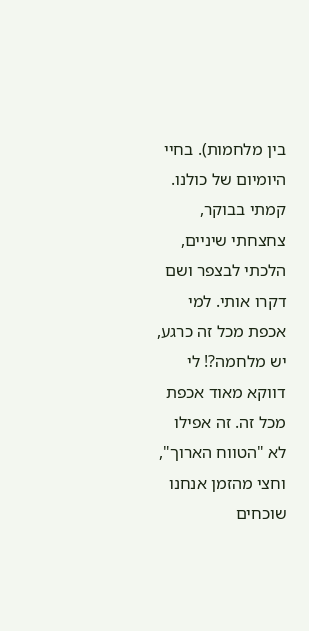בין מלחמות). בחיי היומיום של כולנו. קמתי בבוקר, צחצחתי שיניים, הלכתי לבצפר ושם דקרו אותי. למי אכפת מכל זה כרגע, יש מלחמה?! לי דווקא מאוד אכפת מכל זה. זה אפילו לא "הטווח הארוך", וחצי מהזמן אנחנו שוכחים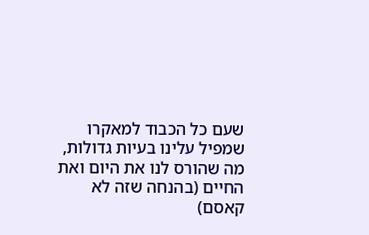שעם כל הכבוד למאקרו שמפיל עלינו בעיות גדולות, מה שהורס לנו את היום ואת החיים (בהנחה שזה לא קאסם)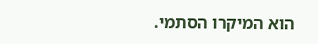הוא המיקרו הסתמי.